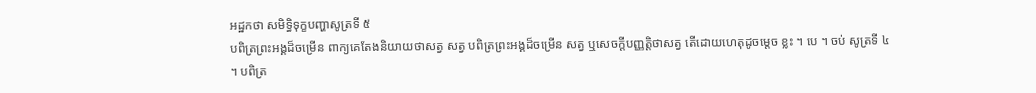អដ្ឋកថា សមិទ្ធិទុក្ខបញ្ហាសូត្រទី ៥
បពិត្រព្រះអង្គដ៏ចម្រើន ពាក្យគេតែងនិយាយថាសត្វ សត្វ បពិត្រព្រះអង្គដ៏ចម្រើន សត្វ ឬសេចក្តីបញ្ញត្តិថាសត្វ តើដោយហេតុដូចម្តេច ខ្លះ ។ បេ ។ ចប់ សូត្រទី ៤ ។ បពិត្រ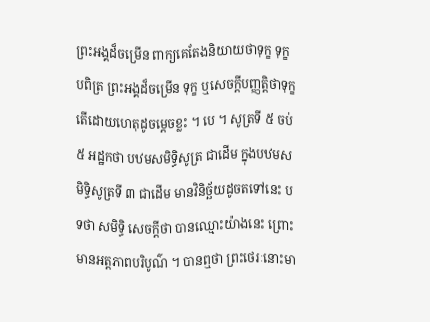ព្រះអង្គដ៏ចម្រើន ពាក្យគេតែងនិយាយថាទុក្ខ ទុក្ខ បពិត្រ ព្រះអង្គដ៏ចម្រើន ទុក្ខ ឬសេចក្តីបញ្ញត្តិថាទុក្ខ តើដោយហេតុដូចម្តេចខ្លះ ។ បេ ។ សូត្រទី ៥ ចប់ ៥ អដ្ឋកថា បឋមសមិទ្ធិសូត្រ ជាដើម ក្នុងបឋមសមិទ្ធិសូត្រទី ៣ ជាដើម មានវិនិច្ឆ័យដូចតទៅនេះ បទថា សមិទ្ធិ សេចក្តីថា បានឈ្មោះយ៉ាងនេះ ព្រោះមានអត្តភាពបរិបូណ៌ ។ បានឮថា ព្រះថេរៈនោះមា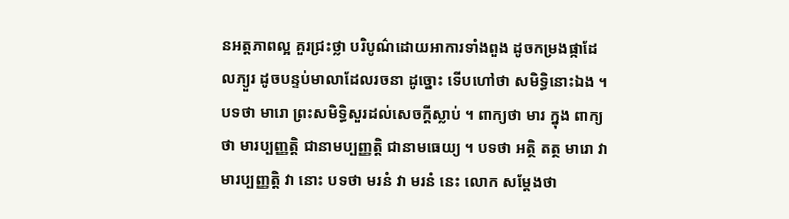នអត្តភាពល្អ គួរជ្រះថ្លា បរិបូណ៌ដោយអាការទាំងពួង ដូចកម្រងផ្កាដែលភ្យួរ ដូចបន្ទប់មាលាដែលរចនា ដូច្នោះ ទើបហៅថា សមិទ្ធិនោះឯង ។ បទថា មារោ ព្រះសមិទ្ធិសួរដល់សេចក្តីស្លាប់ ។ ពាក្យថា មារ ក្នុង ពាក្យថា មារប្បញ្ញត្តិ ជានាមប្បញ្ញត្តិ ជានាមធេយ្យ ។ បទថា អត្ថិ តត្ថ មារោ វា មារប្បញ្ញត្តិ វា នោះ បទថា មរនំ វា មរនំ នេះ លោក សម្តែងថា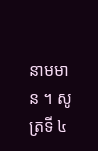នាមមាន ។ សូត្រទី ៤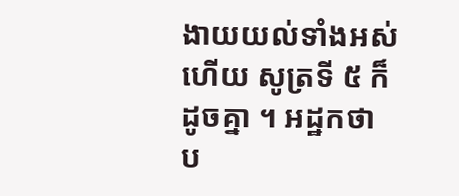ងាយយល់ទាំងអស់ហើយ សូត្រទី ៥ ក៏ដូចគ្នា ។ អដ្ឋកថា ប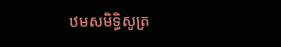ឋមសមិទ្ធិសូត្រ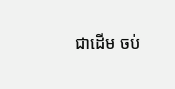ជាដើម ចប់